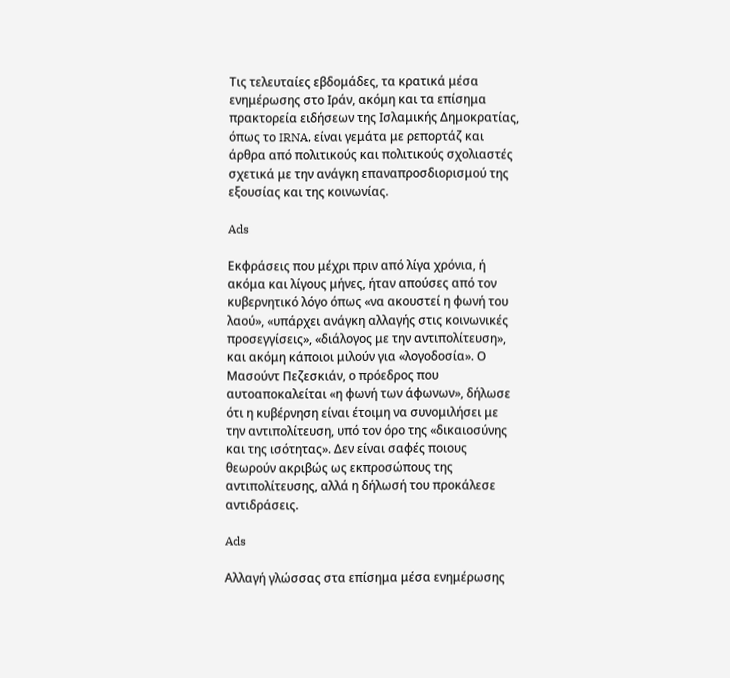Τις τελευταίες εβδομάδες, τα κρατικά μέσα ενημέρωσης στο Ιράν, ακόμη και τα επίσημα πρακτορεία ειδήσεων της Ισλαμικής Δημοκρατίας, όπως το IRNA, είναι γεμάτα με ρεπορτάζ και άρθρα από πολιτικούς και πολιτικούς σχολιαστές σχετικά με την ανάγκη επαναπροσδιορισμού της εξουσίας και της κοινωνίας.

Ads

Εκφράσεις που μέχρι πριν από λίγα χρόνια, ή ακόμα και λίγους μήνες, ήταν απούσες από τον κυβερνητικό λόγο όπως «να ακουστεί η φωνή του λαού», «υπάρχει ανάγκη αλλαγής στις κοινωνικές προσεγγίσεις», «διάλογος με την αντιπολίτευση», και ακόμη κάποιοι μιλούν για «λογοδοσία». Ο Μασούντ Πεζεσκιάν, ο πρόεδρος που αυτοαποκαλείται «η φωνή των άφωνων», δήλωσε ότι η κυβέρνηση είναι έτοιμη να συνομιλήσει με την αντιπολίτευση, υπό τον όρο της «δικαιοσύνης και της ισότητας». Δεν είναι σαφές ποιους θεωρούν ακριβώς ως εκπροσώπους της αντιπολίτευσης, αλλά η δήλωσή του προκάλεσε αντιδράσεις.

Ads

Αλλαγή γλώσσας στα επίσημα μέσα ενημέρωσης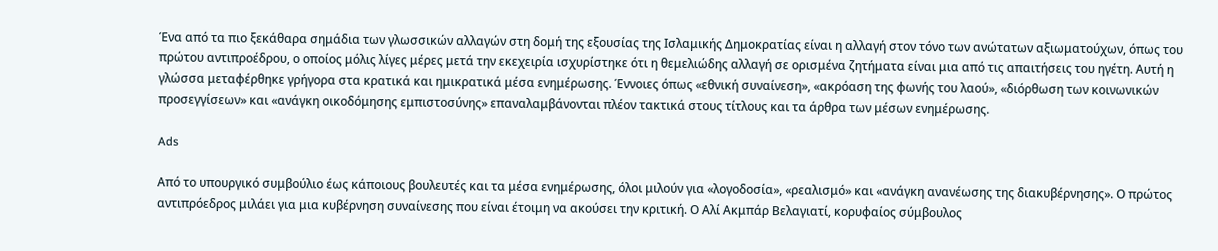Ένα από τα πιο ξεκάθαρα σημάδια των γλωσσικών αλλαγών στη δομή της εξουσίας της Ισλαμικής Δημοκρατίας είναι η αλλαγή στον τόνο των ανώτατων αξιωματούχων, όπως του πρώτου αντιπροέδρου, ο οποίος μόλις λίγες μέρες μετά την εκεχειρία ισχυρίστηκε ότι η θεμελιώδης αλλαγή σε ορισμένα ζητήματα είναι μια από τις απαιτήσεις του ηγέτη. Αυτή η γλώσσα μεταφέρθηκε γρήγορα στα κρατικά και ημικρατικά μέσα ενημέρωσης. Έννοιες όπως «εθνική συναίνεση», «ακρόαση της φωνής του λαού», «διόρθωση των κοινωνικών προσεγγίσεων» και «ανάγκη οικοδόμησης εμπιστοσύνης» επαναλαμβάνονται πλέον τακτικά στους τίτλους και τα άρθρα των μέσων ενημέρωσης.

Ads

Από το υπουργικό συμβούλιο έως κάποιους βουλευτές και τα μέσα ενημέρωσης, όλοι μιλούν για «λογοδοσία», «ρεαλισμό» και «ανάγκη ανανέωσης της διακυβέρνησης». Ο πρώτος αντιπρόεδρος μιλάει για μια κυβέρνηση συναίνεσης που είναι έτοιμη να ακούσει την κριτική. Ο Αλί Ακμπάρ Βελαγιατί, κορυφαίος σύμβουλος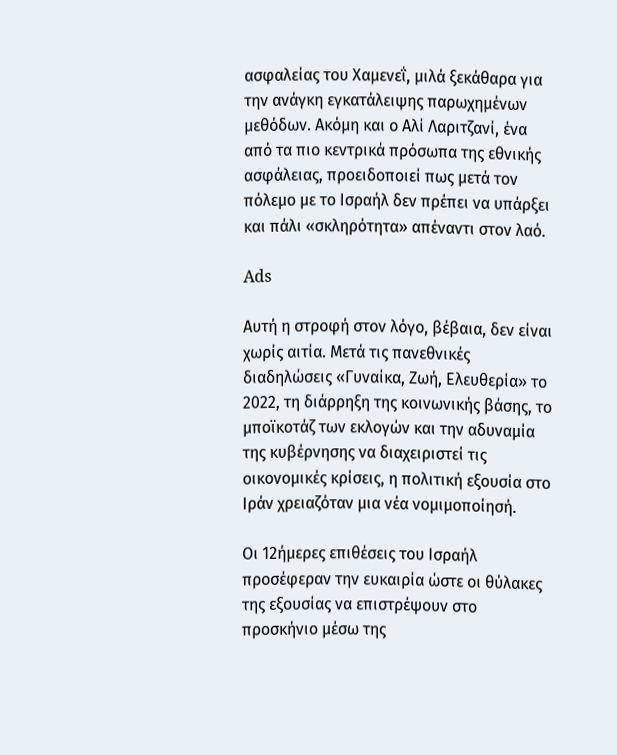ασφαλείας του Χαμενεΐ, μιλά ξεκάθαρα για την ανάγκη εγκατάλειψης παρωχημένων μεθόδων. Ακόμη και ο Αλί Λαριτζανί, ένα από τα πιο κεντρικά πρόσωπα της εθνικής ασφάλειας, προειδοποιεί πως μετά τον πόλεμο με το Ισραήλ δεν πρέπει να υπάρξει και πάλι «σκληρότητα» απέναντι στον λαό.

Ads

Αυτή η στροφή στον λόγο, βέβαια, δεν είναι χωρίς αιτία. Μετά τις πανεθνικές διαδηλώσεις «Γυναίκα, Ζωή, Ελευθερία» το 2022, τη διάρρηξη της κοινωνικής βάσης, το μποϊκοτάζ των εκλογών και την αδυναμία της κυβέρνησης να διαχειριστεί τις οικονομικές κρίσεις, η πολιτική εξουσία στο Ιράν χρειαζόταν μια νέα νομιμοποίησή.

Οι 12ήμερες επιθέσεις του Ισραήλ προσέφεραν την ευκαιρία ώστε οι θύλακες της εξουσίας να επιστρέψουν στο προσκήνιο μέσω της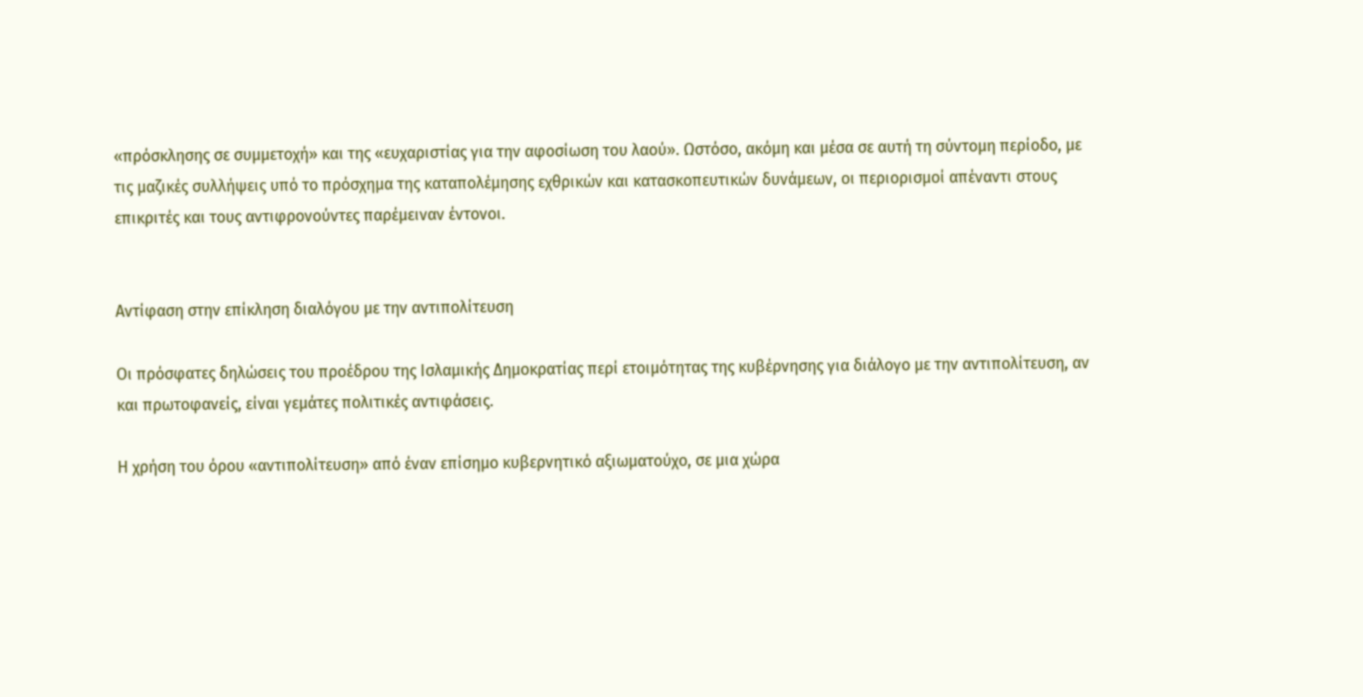«πρόσκλησης σε συμμετοχή» και της «ευχαριστίας για την αφοσίωση του λαού». Ωστόσο, ακόμη και μέσα σε αυτή τη σύντομη περίοδο, με τις μαζικές συλλήψεις υπό το πρόσχημα της καταπολέμησης εχθρικών και κατασκοπευτικών δυνάμεων, οι περιορισμοί απέναντι στους επικριτές και τους αντιφρονούντες παρέμειναν έντονοι.


Αντίφαση στην επίκληση διαλόγου με την αντιπολίτευση

Οι πρόσφατες δηλώσεις του προέδρου της Ισλαμικής Δημοκρατίας περί ετοιμότητας της κυβέρνησης για διάλογο με την αντιπολίτευση, αν και πρωτοφανείς, είναι γεμάτες πολιτικές αντιφάσεις.

Η χρήση του όρου «αντιπολίτευση» από έναν επίσημο κυβερνητικό αξιωματούχο, σε μια χώρα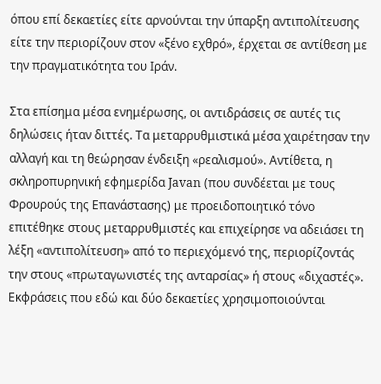όπου επί δεκαετίες είτε αρνούνται την ύπαρξη αντιπολίτευσης είτε την περιορίζουν στον «ξένο εχθρό», έρχεται σε αντίθεση με την πραγματικότητα του Ιράν.

Στα επίσημα μέσα ενημέρωσης, οι αντιδράσεις σε αυτές τις δηλώσεις ήταν διττές. Τα μεταρρυθμιστικά μέσα χαιρέτησαν την αλλαγή και τη θεώρησαν ένδειξη «ρεαλισμού». Αντίθετα, η σκληροπυρηνική εφημερίδα Javan (που συνδέεται με τους Φρουρούς της Επανάστασης) με προειδοποιητικό τόνο επιτέθηκε στους μεταρρυθμιστές και επιχείρησε να αδειάσει τη λέξη «αντιπολίτευση» από το περιεχόμενό της, περιορίζοντάς την στους «πρωταγωνιστές της ανταρσίας» ή στους «διχαστές». Εκφράσεις που εδώ και δύο δεκαετίες χρησιμοποιούνται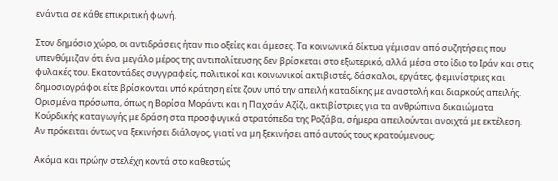ενάντια σε κάθε επικριτική φωνή.

Στον δημόσιο χώρο, οι αντιδράσεις ήταν πιο οξείες και άμεσες. Τα κοινωνικά δίκτυα γέμισαν από συζητήσεις που υπενθύμιζαν ότι ένα μεγάλο μέρος της αντιπολίτευσης δεν βρίσκεται στο εξωτερικό, αλλά μέσα στο ίδιο το Ιράν και στις φυλακές του. Εκατοντάδες συγγραφείς, πολιτικοί και κοινωνικοί ακτιβιστές, δάσκαλοι, εργάτες, φεμινίστριες και δημοσιογράφοι είτε βρίσκονται υπό κράτηση είτε ζουν υπό την απειλή καταδίκης με αναστολή και διαρκούς απειλής. Ορισμένα πρόσωπα, όπως η Βορίσα Μοράντι και η Παχσάν Αζίζι, ακτιβίστριες για τα ανθρώπινα δικαιώματα Κούρδικής καταγωγής με δράση στα προσφυγικά στρατόπεδα της Ροζάβα, σήμερα απειλούνται ανοιχτά με εκτέλεση. Αν πρόκειται όντως να ξεκινήσει διάλογος, γιατί να μη ξεκινήσει από αυτούς τους κρατούμενους;

Ακόμα και πρώην στελέχη κοντά στο καθεστώς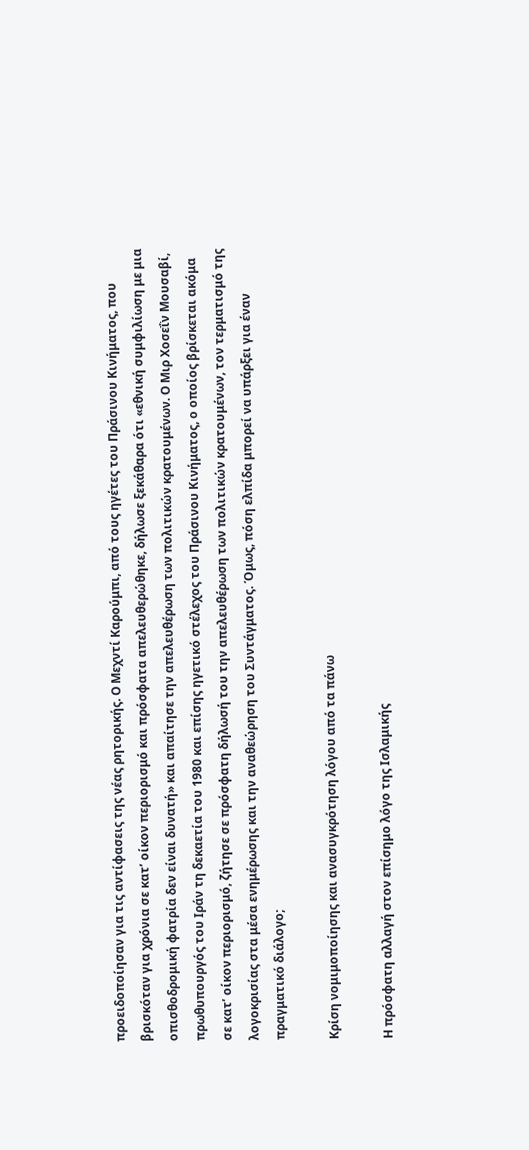προειδοποίησαν για τις αντίφασεις της νέας ρητορικής. Ο Μεχντί Καρούμπι, από τους ηγέτες του Πράσινου Κινήματος, που βρισκόταν για χρόνια σε κατ’ οίκον περιορισμό και πρόσφατα απελευθερώθηκε, δήλωσε ξεκάθαρα ότι «εθνική συμφιλίωση με μια οπισθοδρομική φατρία δεν είναι δυνατή» και απαίτησε την απελευθέρωση των πολιτικών κρατουμένων. Ο Μιρ Χοσεΐν Μουσαβί, πρωθυπουργός του Ιράν τη δεκαετία του 1980 και επίσης ηγετικό στέλεχος του Πράσινου Κινήματος, ο οποίος βρίσκεται ακόμα σε κατ’ οίκον περιορισμό, ζήτησε σε πρόσφατη δήλωσή του την απελευθέρωση των πολιτικών κρατουμένων, τον τερματισμό της λογοκρισίας στα μέσα ενημέρωσης και την αναθεώρηση του Συντάγματος. Όμως, πόση ελπίδα μπορεί να υπάρξει για έναν πραγματικό διάλογο;

Κρίση νομιμοποίησης και ανασυγκρότηση λόγου από τα πάνω

Η πρόσφατη αλλαγή στον επίσημο λόγο της Ισλαμικής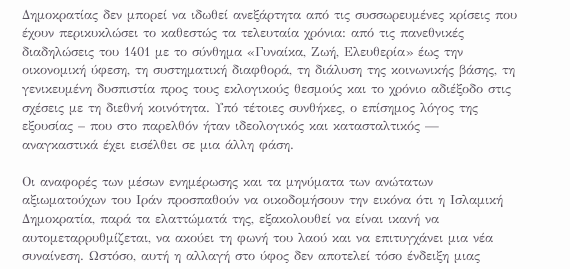Δημοκρατίας δεν μπορεί να ιδωθεί ανεξάρτητα από τις συσσωρευμένες κρίσεις που έχουν περικυκλώσει το καθεστώς τα τελευταία χρόνια: από τις πανεθνικές διαδηλώσεις του 1401 με το σύνθημα «Γυναίκα, Ζωή, Ελευθερία» έως την οικονομική ύφεση, τη συστηματική διαφθορά, τη διάλυση της κοινωνικής βάσης, τη γενικευμένη δυσπιστία προς τους εκλογικούς θεσμούς και το χρόνιο αδιέξοδο στις σχέσεις με τη διεθνή κοινότητα. Υπό τέτοιες συνθήκες, ο επίσημος λόγος της εξουσίας – που στο παρελθόν ήταν ιδεολογικός και κατασταλτικός — αναγκαστικά έχει εισέλθει σε μια άλλη φάση.

Οι αναφορές των μέσων ενημέρωσης και τα μηνύματα των ανώτατων αξιωματούχων του Ιράν προσπαθούν να οικοδομήσουν την εικόνα ότι η Ισλαμική Δημοκρατία, παρά τα ελαττώματά της, εξακολουθεί να είναι ικανή να αυτομεταρρυθμίζεται, να ακούει τη φωνή του λαού και να επιτυγχάνει μια νέα συναίνεση. Ωστόσο, αυτή η αλλαγή στο ύφος δεν αποτελεί τόσο ένδειξη μιας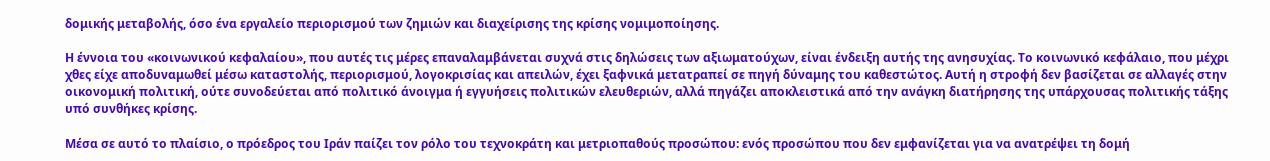δομικής μεταβολής, όσο ένα εργαλείο περιορισμού των ζημιών και διαχείρισης της κρίσης νομιμοποίησης.

Η έννοια του «κοινωνικού κεφαλαίου», που αυτές τις μέρες επαναλαμβάνεται συχνά στις δηλώσεις των αξιωματούχων, είναι ένδειξη αυτής της ανησυχίας. Το κοινωνικό κεφάλαιο, που μέχρι χθες είχε αποδυναμωθεί μέσω καταστολής, περιορισμού, λογοκρισίας και απειλών, έχει ξαφνικά μετατραπεί σε πηγή δύναμης του καθεστώτος. Αυτή η στροφή δεν βασίζεται σε αλλαγές στην οικονομική πολιτική, ούτε συνοδεύεται από πολιτικό άνοιγμα ή εγγυήσεις πολιτικών ελευθεριών, αλλά πηγάζει αποκλειστικά από την ανάγκη διατήρησης της υπάρχουσας πολιτικής τάξης υπό συνθήκες κρίσης.

Μέσα σε αυτό το πλαίσιο, ο πρόεδρος του Ιράν παίζει τον ρόλο του τεχνοκράτη και μετριοπαθούς προσώπου: ενός προσώπου που δεν εμφανίζεται για να ανατρέψει τη δομή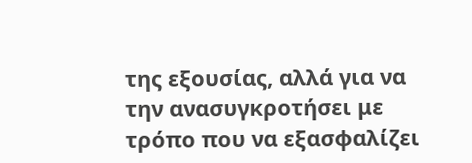της εξουσίας, αλλά για να την ανασυγκροτήσει με τρόπο που να εξασφαλίζει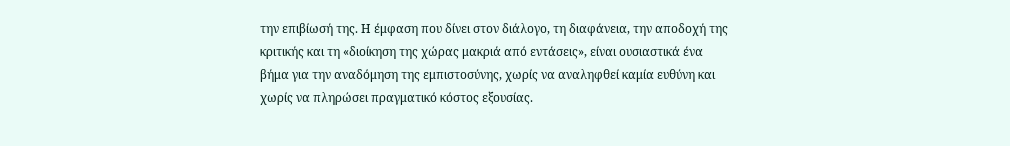την επιβίωσή της. Η έμφαση που δίνει στον διάλογο, τη διαφάνεια, την αποδοχή της κριτικής και τη «διοίκηση της χώρας μακριά από εντάσεις», είναι ουσιαστικά ένα βήμα για την αναδόμηση της εμπιστοσύνης, χωρίς να αναληφθεί καμία ευθύνη και χωρίς να πληρώσει πραγματικό κόστος εξουσίας.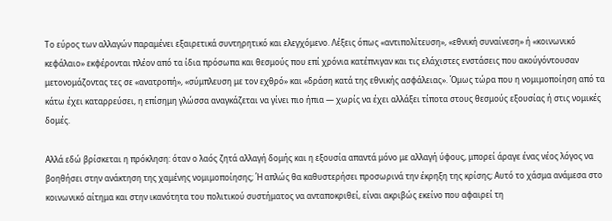Το εύρος των αλλαγών παραμένει εξαιρετικά συντηρητικό και ελεγχόμενο. Λέξεις όπως «αντιπολίτευση», «εθνική συναίνεση» ή «κοινωνικό κεφάλαιο» εκφέρονται πλέον από τα ίδια πρόσωπα και θεσμούς που επί χρόνια κατέπνιγαν και τις ελάχιστες ενστάσεις που ακούγόντουσαν μετονομάζοντας τες σε «ανατροπή», «σύμπλευση με τον εχθρό» και «δράση κατά της εθνικής ασφάλειας». Όμως τώρα που η νομιμοποίηση από τα κάτω έχει καταρρεύσει, η επίσημη γλώσσα αναγκάζεται να γίνει πιο ήπια — χωρίς να έχει αλλάξει τίποτα στους θεσμούς εξουσίας ή στις νομικές δομές.

Αλλά εδώ βρίσκεται η πρόκληση: όταν ο λαός ζητά αλλαγή δομής και η εξουσία απαντά μόνο με αλλαγή ύφους, μπορεί άραγε ένας νέος λόγος να βοηθήσει στην ανάκτηση της χαμένης νομιμοποίησης; Ή απλώς θα καθυστερήσει προσωρινά την έκρηξη της κρίσης; Αυτό το χάσμα ανάμεσα στο κοινωνικό αίτημα και στην ικανότητα του πολιτικού συστήματος να ανταποκριθεί, είναι ακριβώς εκείνο που αφαιρεί τη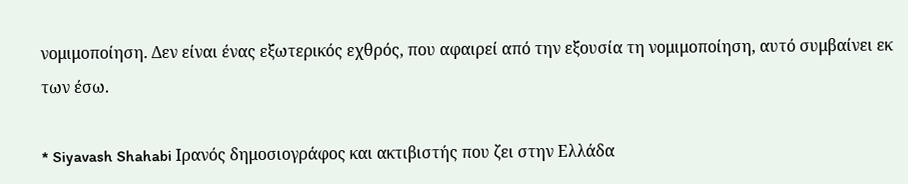νομιμοποίηση. Δεν είναι ένας εξωτερικός εχθρός, που αφαιρεί από την εξουσία τη νομιμοποίηση, αυτό συμβαίνει εκ των έσω.

* Siyavash Shahabi Ιρανός δημοσιογράφος και ακτιβιστής που ζει στην Ελλάδα